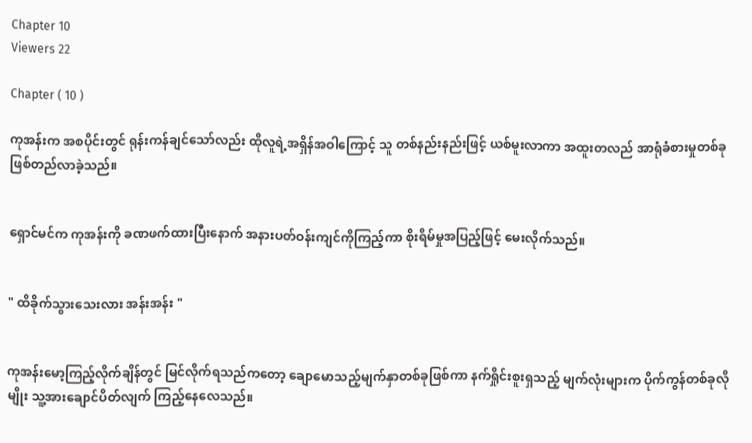Chapter 10
Viewers 22

Chapter ( 10 )

ကုအန်းက အစပိုင်းတွင် ရုန်းကန်ချင်သော်လည်း ထိုလူရဲ့အရှိန်အဝါကြောင့် သူ တစ်နည်းနည်းဖြင့် ယစ်မူးလာကာ အထူးတလည် အာရုံခံစားမှုတစ်ခု ဖြစ်တည်လာခဲ့သည်။


ရှောင်မင်က ကုအန်းကို ခဏဖက်ထားပြီးနောက် အနားပတ်ဝန်းကျင်ကိုကြည့်ကာ စိုးရိမ်မှုအပြည့်ဖြင့် မေးလိုက်သည်။


" ထိခိုက်သွားသေးလား အန်းအန်း "


ကုအန်းမော့ကြည့်လိုက်ချိန်တွင် မြင်လိုက်ရသည်ကတော့ ‌ချောမောသည့်မျက်နှာတစ်ခုဖြစ်ကာ နက်ရှိုင်းစူးရှသည့် မျက်လုံးများက ပိုက်ကွန်တစ်ခုလိုမျိုး သူ့အားချောင်ပိတ်လျက် ကြည့်‌နေလေသည်။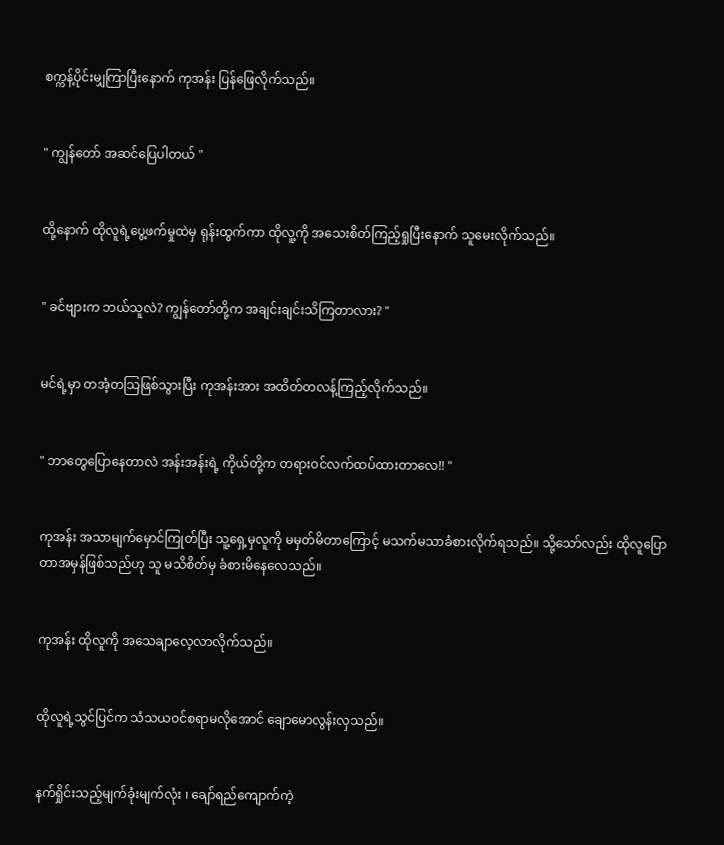စက္ကန့်ပိုင်းမျှကြာပြီးနောက် ကုအန်း ပြန်ဖြေလိုက်သည်။


" ကျွန်တော် အဆင်ပြေပါတယ် "


ထို့နောက် ထိုလူရဲ့ပွေ့ဖက်မှုထဲမှ ရုန်းထွက်ကာ ထိုလူ့ကို အသေးစိတ်ကြည့်ရှုပြီးနောက် သူမေးလိုက်သည်။


" ခင်ဗျားက ဘယ်သူလဲ? ကျွန်တော်တို့က အချင်းချင်းသိကြတာလား? "


မင်ရဲ့မှာ တအံ့တသြဖြစ်သွားပြီး ကုအန်းအား အထိတ်တလန့်ကြည့်လိုက်သည်။


" ဘာတွေပြောနေတာလဲ အန်းအန်းရဲ့ ကိုယ်တို့က တရားဝင်လက်ထပ်ထားတာလေ!! "


ကုအန်း အသာမျက်မှောင်ကြုတ်ပြီး သူ့ရှေ့မှလူကို မမှတ်မိတာကြောင့် မသက်မသာခံစားလိုက်ရသည်။ သို့သော်လည်း ထိုလူပြောတာအမှန်ဖြစ်သည်ဟု သူ မသိစိတ်မှ ခံစားမိနေလေသည်။


ကုအန်း ထိုလူကို အသေချာလေ့လာလိုက်သည်။


ထိုလူရဲ့သွင်ပြင်က သံသယဝင်စရာမလိုအောင် ချောမောလွန်းလှသည်။


နက်ရှိုင်းသည့်မျက်ခုံးမျက်လုံး ၊ ချော်ရည်ကျောက်ကဲ့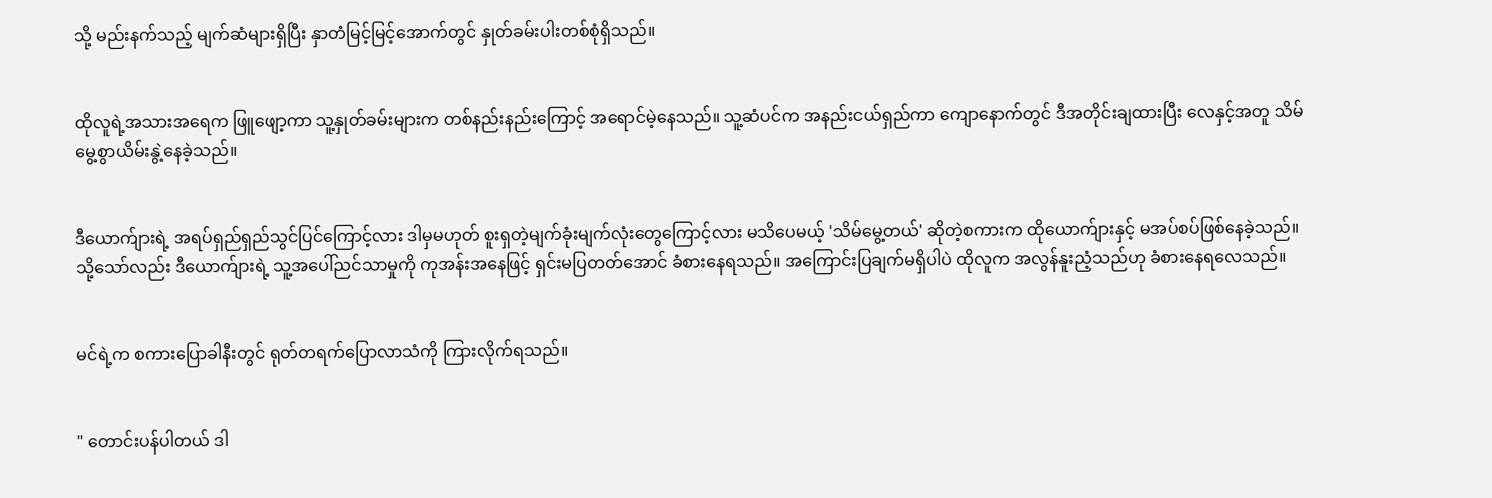သို့ မည်းနက်သည့် မျက်ဆံများရှိပြီး နှာတံမြင့်မြင့်အောက်တွင် နှုတ်ခမ်းပါးတစ်စုံရှိသည်။


ထိုလူရဲ့အသားအရေက ဖြူဖျော့ကာ သူ့နှုတ်ခမ်းများက တစ်နည်းနည်းကြောင့် အရောင်မဲ့နေသည်။ သူ့ဆံပင်က အနည်းငယ်ရှည်ကာ ကျောနောက်တွင် ဒီအတိုင်းချထားပြီး လေနှင့်အတူ သိမ်မွေ့စွာယိမ်းနွဲ့နေခဲ့သည်။


ဒီယောက်ျားရဲ့ အရပ်ရှည်ရှည်သွင်ပြင်ကြောင့်လား ဒါမှမဟုတ် စူးရှတဲ့မျက်ခုံးမျက်လုံး‌တွေကြောင့်လား မသိပေမယ့် 'သိမ်မွေ့တယ်' ဆိုတဲ့စကားက ထိုယောက်ျားနှင့် မအပ်စပ်ဖြစ်နေခဲ့သည်။ သို့သော်လည်း ဒီယောက်ျားရဲ့ သူ့အပေါ်ညင်သာမှုကို ကုအန်းအနေဖြင့် ရှင်းမပြတတ်အောင် ခံစားနေရသည်။ အကြောင်းပြချက်မရှိပါပဲ ထိုလူက အလွန်နူးညံ့သည်ဟု ခံစားနေရလေသည်။


မင်ရဲ့က စကားပြောခါနီးတွင် ရုတ်တရက်ပြောလာသံကို ကြားလိုက်ရသည်။


" တောင်းပန်ပါတယ် ဒါ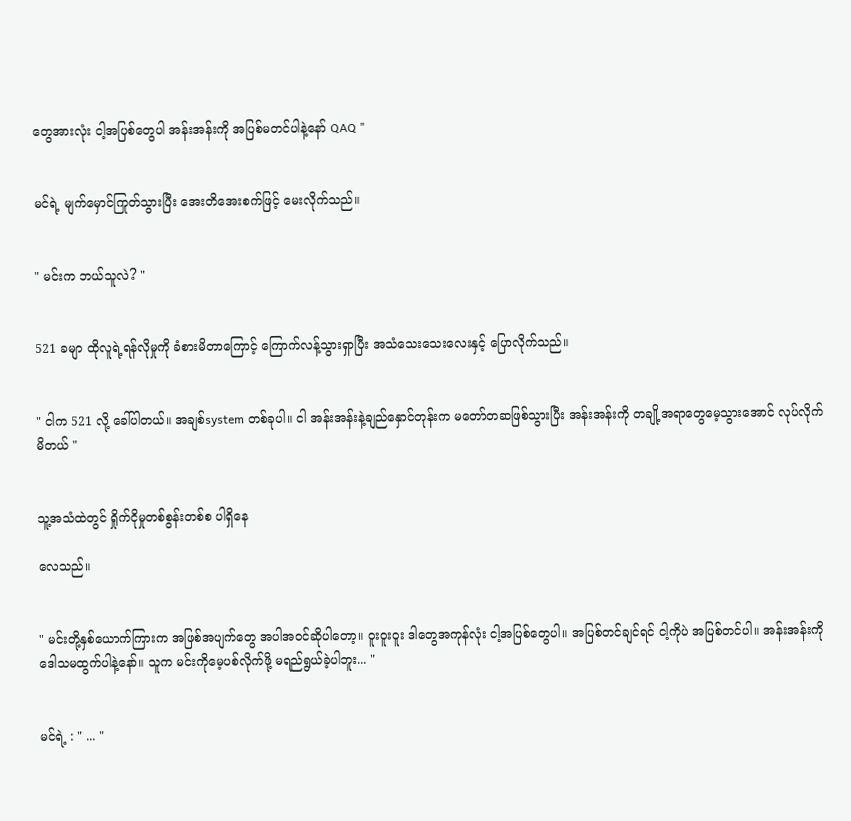တွေအားလုံး ငါ့အပြစ်တွေပါ အန်းအန်းကို အပြစ်မတင်ပါနဲ့နော် QAQ "


မင်ရဲ့ မျက်မှောင်ကြုတ်သွားပြီး အေးတိအေးစက်ဖြင့် မေးလိုက်သည်။


" မင်းက ဘယ်သူလဲ? "


521 ခမျာ ထိုလူရဲ့ရန်လိုမှုကို ခံစားမိတာကြောင့် ကြောက်လန့်သွားရှာပြီး အသံသေးသေးလေးနှင့် ပြောလိုက်သည်။


" ငါက 521 လို့ ခေါ်ပါတယ်။ အချစ်system တစ်ခုပါ။ ငါ အန်းအန်းနဲ့ချည်နှောင်တုန်းက မတော်တဆဖြစ်သွားပြီး အန်းအန်းကို တချို့အရာတွေမေ့သွားအောင် လုပ်လိုက်မိတယ် "


သူ့အသံထဲတွင် ရှိုက်ငိုမှုတစ်စွန်းတစ်စ ပါရှိနေ

လေသည်။


" မင်းတို့နှစ်ယောက်ကြားက အဖြစ်အပျက်တွေ အပါအဝင်ဆိုပါတော့။ ဝူးဝူးဝူး ဒါတွေအကုန်လုံး ငါ့အပြစ်တွေပါ။ အပြစ်တင်ချင်ရင် ငါ့ကိုပဲ အပြစ်တင်ပါ။ အန်းအန်းကို ဒေါသမထွက်ပါနဲ့နော်။ သူက မင်းကိုမေ့ပစ်လိုက်ဖို့ မရည်ရွယ်ခဲ့ပါဘူး... "


မင်ရဲ့ : " ... "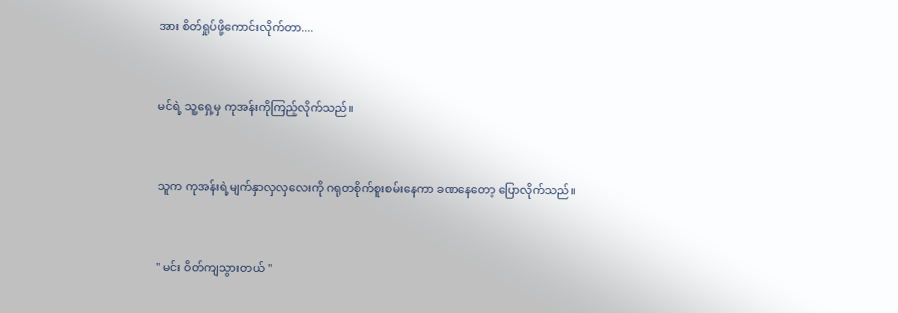အား စိတ်ရှုပ်ဖို့ကောင်းလိုက်တာ....


မင်ရဲ့ သူ့ရှေ့မှ ကုအန်းကိုကြည့်လိုက်သည်။


သူက ကုအန်းရဲ့မျက်နှာလှလှလေးကို ဂရုတစိုက်စူးစမ်းနေကာ ခဏနေတော့ ပြောလိုက်သည်။


" မင်း ဝိတ်ကျသွားတယ် "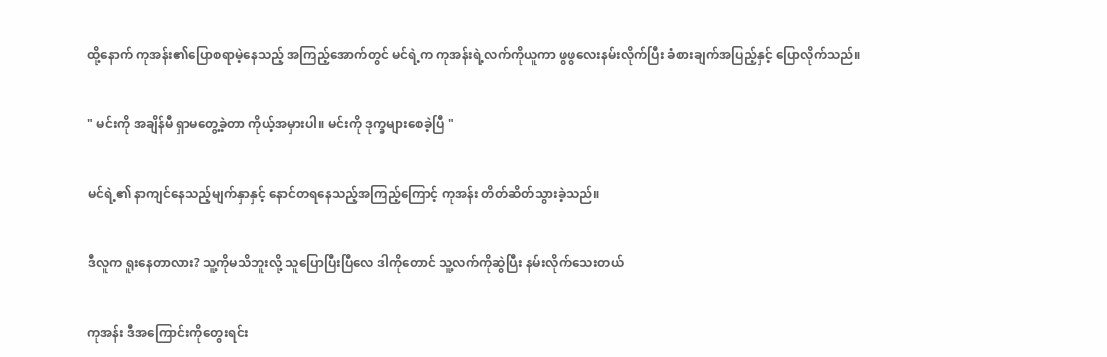ထို့နောက် ကုအန်း၏ပြောစရာမဲ့နေသည့် အကြည့်အောက်တွင် မင်ရဲ့က ကုအန်းရဲ့လက်ကိုယူကာ ဖွဖွလေးနမ်းလိုက်ပြီး ခံစားချက်အပြည့်နှင့် ပြောလိုက်သည်။


" မင်းကို အချိန်မီ ရှာမတွေ့ခဲ့တာ ကိုယ့်အမှားပါ။ မင်းကို ဒုက္ခများစေခဲ့ပြီ "


မင်ရဲ့၏ နာကျင်နေသည့်မျက်နှာနှင့် နောင်တရနေသည့်အကြည့်ကြောင့် ကုအန်း တိတ်ဆိတ်သွားခဲ့သည်။


ဒီလူက ရူးနေတာလား? သူ့ကိုမသိဘူးလို့ သူပြောပြီးပြီလေ ဒါကိုတောင် သူ့လက်ကိုဆွဲပြီး နမ်းလိုက်သေးတယ်


ကုအန်း ဒီအကြောင်းကိုတွေးရင်း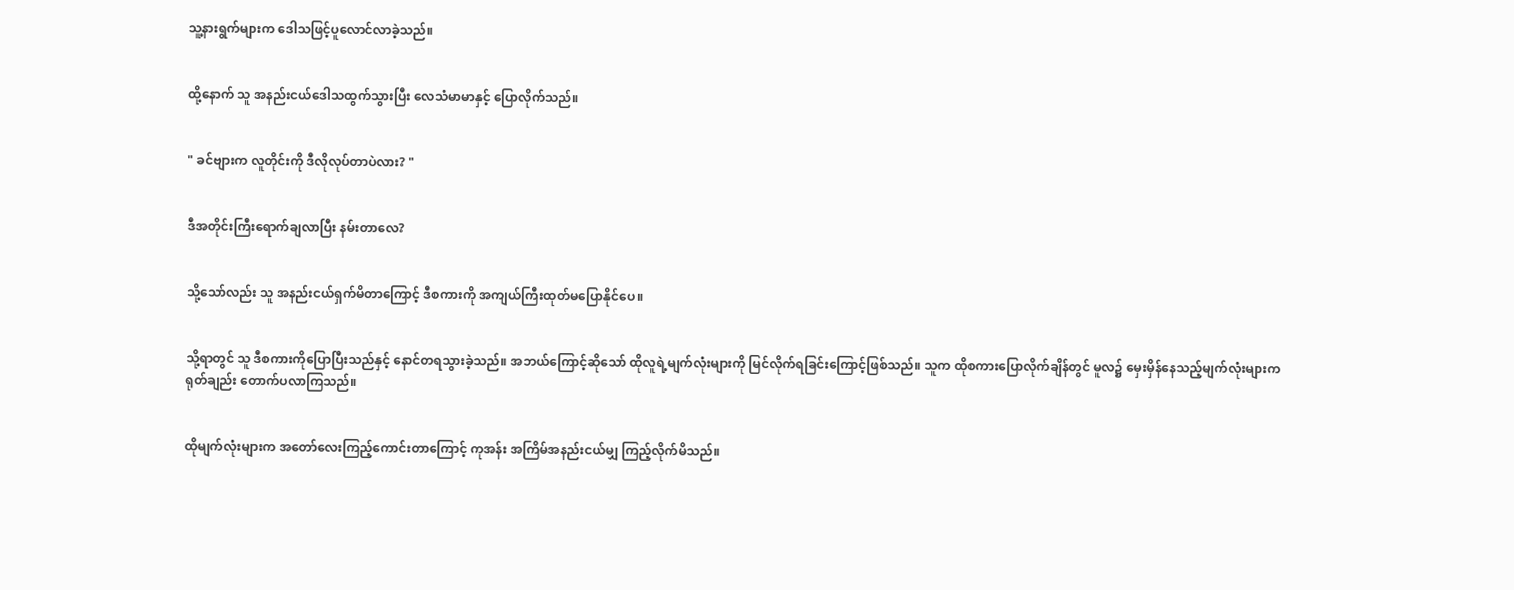သူ့နားရွက်များက ဒေါသဖြင့်ပူလောင်လာခဲ့သည်။


ထို့နောက် သူ အနည်းငယ်ဒေါသထွက်သွားပြီး လေသံမာမာနှင့် ပြောလိုက်သည်။


" ခင်ဗျားက လူတိုင်းကို ဒီလိုလုပ်တာပဲလား? "


ဒီအတိုင်းကြီးရောက်ချလာပြီး နမ်းတာလေ?


သို့သော်လည်း သူ အနည်းငယ်ရှက်မိတာကြောင့် ဒီစကားကို အကျယ်ကြီးထုတ်မပြောနိုင်ပေ။


သို့ရာတွင် သူ ဒီစကားကိုပြောပြီးသည်နှင့် နောင်တရသွားခဲ့သည်။ အဘယ်ကြောင့်ဆိုသော် ထိုလူရဲ့မျက်လုံးများကို မြင်လိုက်ရခြင်းကြောင့်ဖြစ်သည်။ သူက ထိုစကားပြောလိုက်ချိန်တွင် မူလ၌ မှေးမှိန်နေသည့်မျက်လုံးများက ရုတ်ချည်း တောက်ပလာကြသည်။


ထိုမျက်လုံးများက အတော်လေးကြည့်ကောင်းတာကြောင့် ကုအန်း အကြိမ်အနည်းငယ်မျှ ကြည့်လိုက်မိသည်။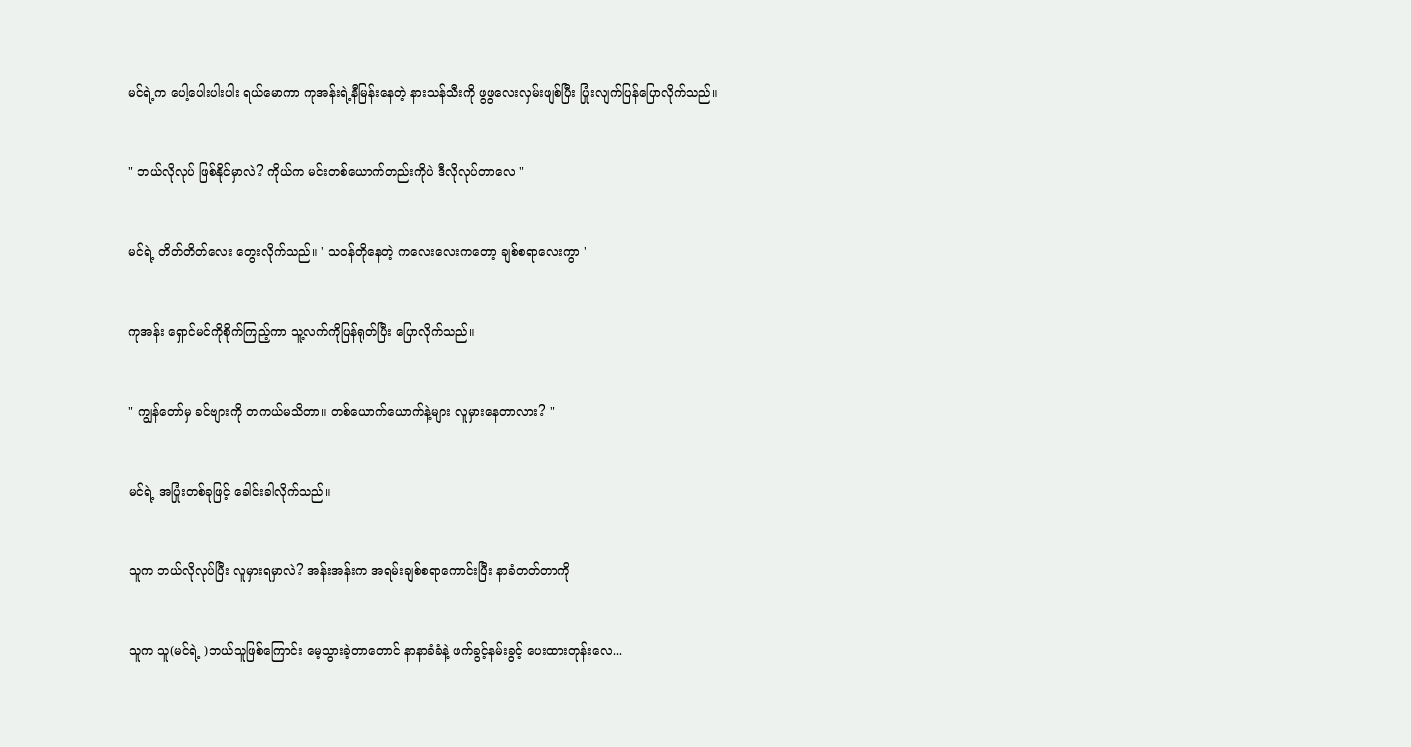မင်ရဲ့က ပေါ့ပေါးပါးပါး ရယ်မောကာ ကုအန်းရဲ့နီမြန်းနေတဲ့ နားသန်သီးကို ဖွဖွလေးလှမ်းဖျစ်ပြီး ပြုံးလျက်ပြန်ပြောလိုက်သည်။


" ဘယ်လိုလုပ် ဖြစ်နိုင်မှာလဲ? ကိုယ်က မင်းတစ်ယောက်တည်းကိုပဲ ဒီလိုလုပ်တာလေ "


မင်ရဲ့ တိတ်တိတ်လေး တွေးလိုက်သည်။ ' သဝန်တိုနေတဲ့ ကလေးလေးကတော့ ချစ်စရာလေးကွာ '


ကုအန်း ရှောင်မင်ကိုစိုက်ကြည့်ကာ သူ့လက်ကိုပြန်ရုတ်ပြီး ပြောလိုက်သည်။


" ကျွန်တော်မှ ခင်ဗျားကို တကယ်မသိတာ။ တစ်ယောက်ယောက်နဲ့များ လူမှားနေတာလား? "


မင်ရဲ့ အပြုံးတစ်ခုဖြင့် ခေါင်းခါလိုက်သည်။


သူက ဘယ်လိုလုပ်ပြီး လူမှားရမှာလဲ? အန်းအန်းက အရမ်းချစ်စရာကောင်းပြီး နာခံတတ်တာကို


သူက သူ(မင်ရဲ့ )ဘယ်သူဖြစ်ကြောင်း မေ့သွားခဲ့တာတောင် နာနာခံခံနဲ့ ဖက်ခွင့်နမ်းခွင့် ပေးထားတုန်းလေ...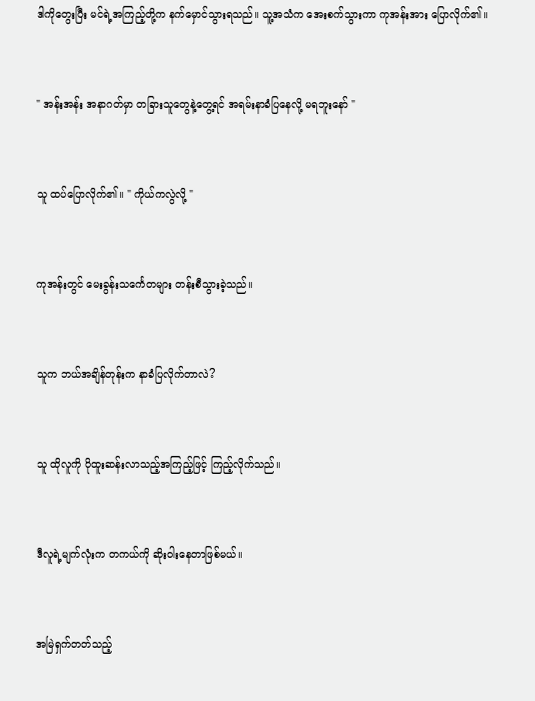ဒါကိုတွေးပြီး မင်ရဲ့အကြည့်တို့က နက်မှောင်သွားရသည်။ သူ့အသံက အေးစက်သွားကာ ကုအန်းအား ပြောလိုက်၏။


" အန်းအန်း အနာဂတ်မှာ တခြားသူတွေနဲ့တွေ့ရင် အရမ်းနာခံပြနေလို့ မရဘူးနော် "


သူ ထပ်ပြောလိုက်၏။ " ကိုယ်ကလွဲလို့ "


ကုအန်းတွင် မေးခွန်းသင်္ကေတများ တန်းစီသွားခဲ့သည်။


သူက ဘယ်အချိန်တုန်းက နာခံပြလိုက်တာလဲ?


သူ ထိုလူကို ပိုထူးဆန်းလာသည့်အကြည့်ဖြင့် ကြည့်လိုက်သည်။


ဒီလူရဲ့မျက်လုံးက တကယ်ကို ဆိုးဝါးနေတာဖြစ်မယ်။


အမြဲရှက်တတ်သည့်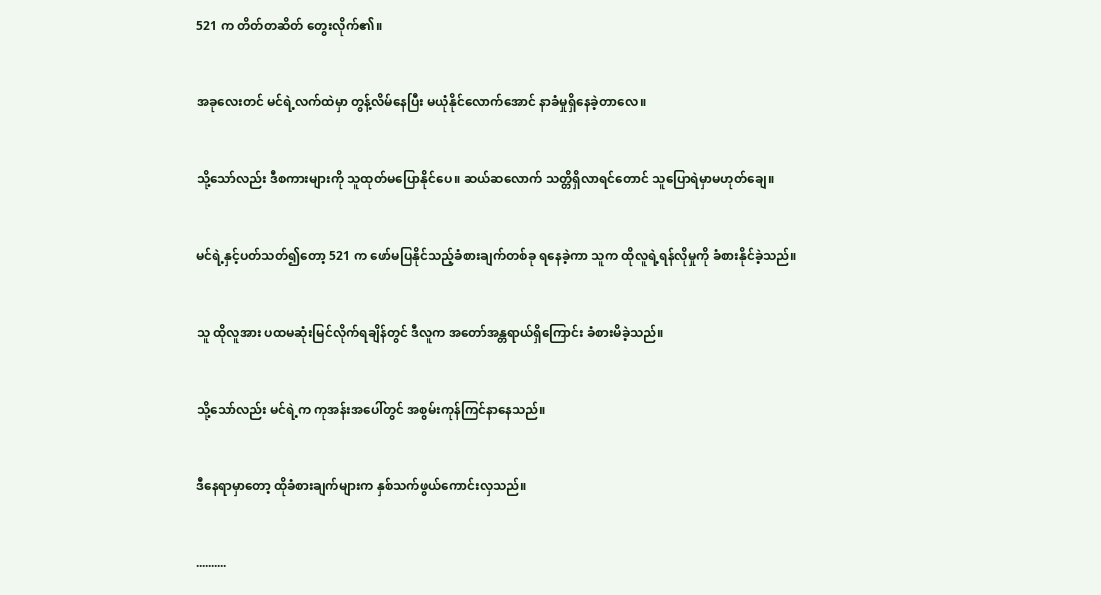521 က တိတ်တဆိတ် တွေးလိုက်၏။


အခုလေးတင် မင်ရဲ့လက်ထဲမှာ တွန့်လိမ်နေပြီး မယုံနိုင်လောက်အောင် နာခံမှုရှိနေခဲ့တာလေ။


သို့သော်လည်း ဒီစကားများကို သူထုတ်မပြောနိုင်ပေ။ ဆယ်ဆလောက် သတ္တိရှိလာရင်တောင် သူပြောရဲမှာမဟုတ်ချေ။


မင်ရဲ့နှင့်ပတ်သတ်၍တော့ 521 က ဖော်မပြနိုင်သည့်ခံစားချက်တစ်ခု ရနေခဲ့ကာ သူက ထိုလူရဲ့ရန်လိုမှုကို ခံစားနိုင်ခဲ့သည်။


သူ ထိုလူအား ပထမဆုံးမြင်လိုက်ရချိန်တွင် ဒီလူက အတော်အန္တရာယ်ရှိကြောင်း ခံစားမိခဲ့သည်။


သို့သော်လည်း မင်ရဲ့က ကုအန်းအပေါ်တွင် အစွမ်းကုန်ကြင်နာနေသည်။


ဒီနေရာမှာတော့ ထိုခံစားချက်များက နှစ်သက်ဖွယ်ကောင်းလှသည်။


..........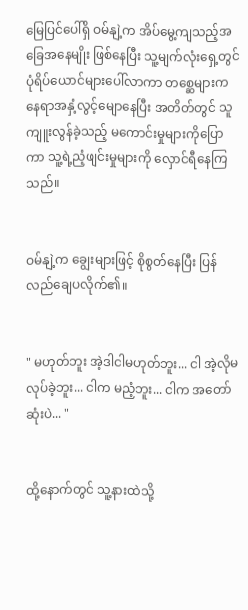မြေပြင်ပေါ်ရှိ ဝမ်နျဲ့က အိပ်မွေ့ကျသည့်အခြေအနေမျိုး ဖြစ်နေပြီး သူ့မျက်လုံးရှေ့တွင် ပုံရိပ်ယောင်များပေါ်လာကာ တစ္ဆေများက နေရာအနှံ့လွင့်မျောနေပြီး အတိတ်တွင် သူကျူးလွန်ခဲ့သည့် မကောင်းမှုများကိုပြောကာ သူ့ရဲ့ညံ့ဖျင်းမှုများကို လှောင်ရီနေကြသည်။


ဝမ်နျဲ့က ချွေးများဖြင့် စိုစွတ်နေပြီး ပြန်လည်ချေပလိုက်၏။


" မဟုတ်ဘူး အဲ့ဒါငါမဟုတ်ဘူး... ငါ အဲ့လိုမလုပ်ခဲ့ဘူး... ငါက မညံ့ဘူး... ငါက အတော်ဆုံးပဲ... "


ထို့နောက်တွင် သူ့နားထဲသို့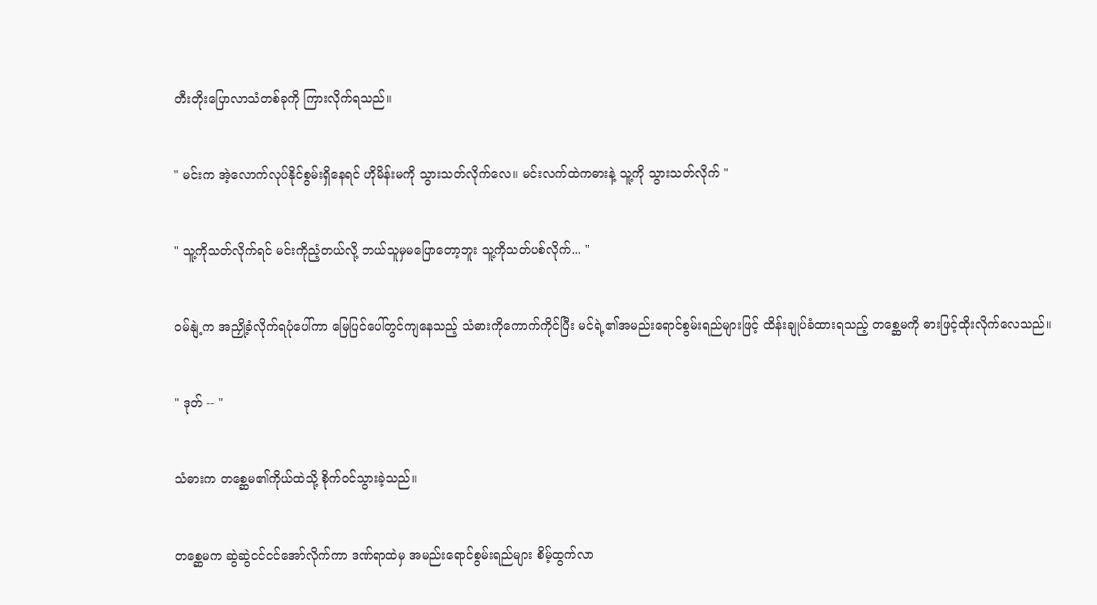တီးတိုးပြောလာသံတစ်ခုကို ကြားလိုက်ရသည်။


" မင်းက အဲ့လောက်လုပ်နိုင်စွမ်းရှိနေရင် ဟိုမိန်းမကို သွားသတ်လိုက်လေ။ မင်းလက်ထဲကဓားနဲ့ သူ့ကို သွားသတ်လိုက် "


" သူ့ကိုသတ်လိုက်ရင် မင်းကိုညံ့တယ်လို့ ဘယ်သူမှမပြောတော့ဘူး သူ့ကိုသတ်ပစ်လိုက်... "


ဝမ်နျဲ့က အညှို့ခံလိုက်ရပုံပေါ်ကာ မြေပြင်ပေါ်တွင်ကျနေသည့် သံဓားကိုကောက်ကိုင်ပြီး မင်ရဲ့၏အမည်းရောင်စွမ်းရည်များဖြင့် ထိန်းချုပ်ခံထားရသည့် တစ္ဆေမကို ဓားဖြင့်ထိုးလိုက်လေသည်။


" ဒုတ် -- "


သံဓားက တစ္ဆေမ၏ကိုယ်ထဲသို့ စိုက်ဝင်သွားခဲ့သည်။


တစ္ဆေမက ဆွဲဆွဲငင်ငင်အော်လိုက်ကာ ဒဏ်ရာထဲမှ အမည်းရောင်စွမ်းရည်များ စိမ့်ထွက်လာ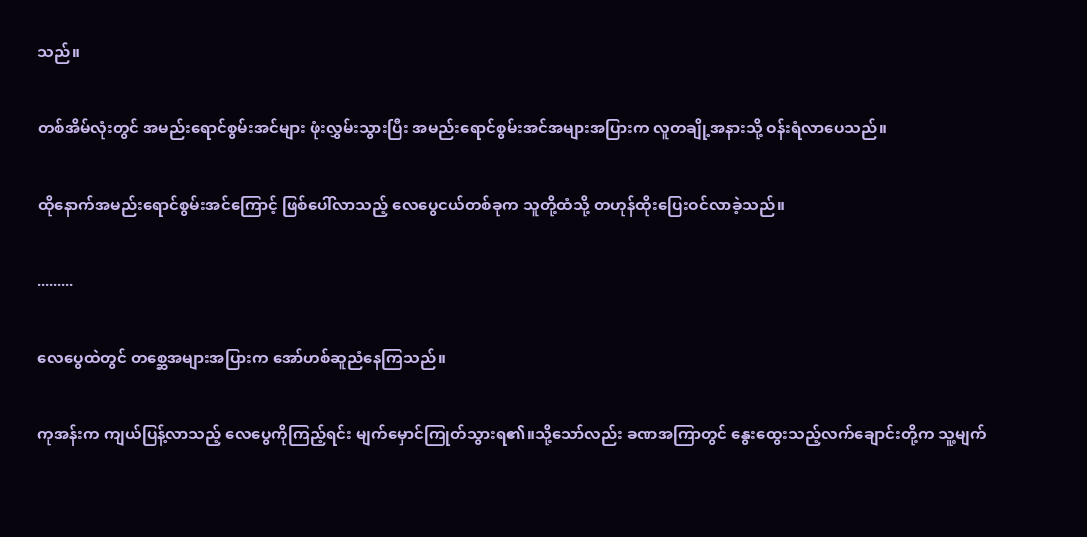သည်။


တစ်အိမ်လုံးတွင် အမည်းရောင်စွမ်းအင်များ ဖုံးလွှမ်းသွားပြီး အမည်းရောင်စွမ်းအင်အများအပြားက လူတချို့အနားသို့ ဝန်းရံလာပေသည်။


ထိုနောက်အမည်းရောင်စွမ်းအင်ကြောင့် ဖြစ်ပေါ်လာသည့် လေပွေငယ်တစ်ခုက သူတို့ထံသို့ တဟုန်ထိုးပြေးဝင်လာခဲ့သည်။


.........


လေပွေထဲတွင် တစ္ဆေအများအပြားက အော်ဟစ်ဆူညံနေကြသည်။


ကုအန်းက ကျယ်ပြန့်လာသည့် လေပွေကိုကြည့်ရင်း မျက်မှောင်ကြုတ်သွားရ၏။သို့သော်လည်း ခဏအကြာတွင် နွေးထွေးသည့်လက်ချောင်းတို့က သူ့မျက်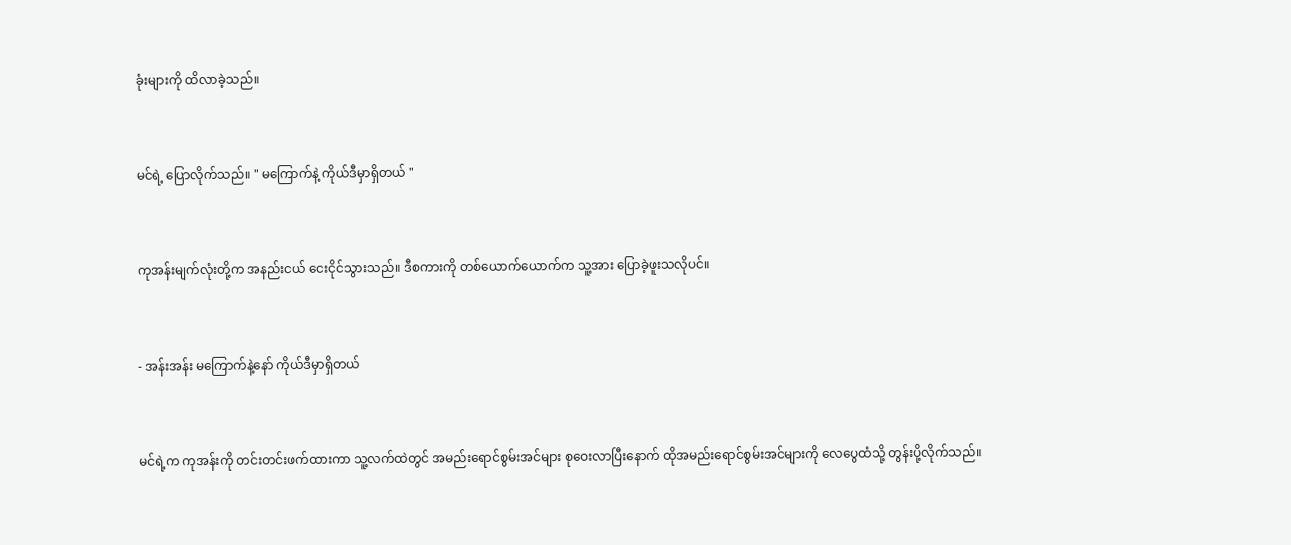ခုံးများကို ထိလာခဲ့သည်။


မင်ရဲ့ ပြောလိုက်သည်။ " မကြောက်နဲ့ ကိုယ်ဒီမှာရှိတယ် "


ကုအန်းမျက်လုံးတို့က အနည်းငယ် ငေးငိုင်သွားသည်။ ဒီစကားကို တစ်ယောက်ယောက်က သူ့အား ပြောခဲ့ဖူးသလိုပင်။


- အန်းအန်း မကြောက်နဲ့နော် ကိုယ်ဒီမှာရှိတယ်


မင်ရဲ့က ကုအန်းကို တင်းတင်းဖက်ထားကာ သူ့လက်ထဲတွင် အမည်းရောင်စွမ်းအင်များ စုဝေးလာပြီးနောက် ထိုအမည်းရောင်စွမ်းအင်များကို လေပွေထံသို့ တွန်းပို့လိုက်သည်။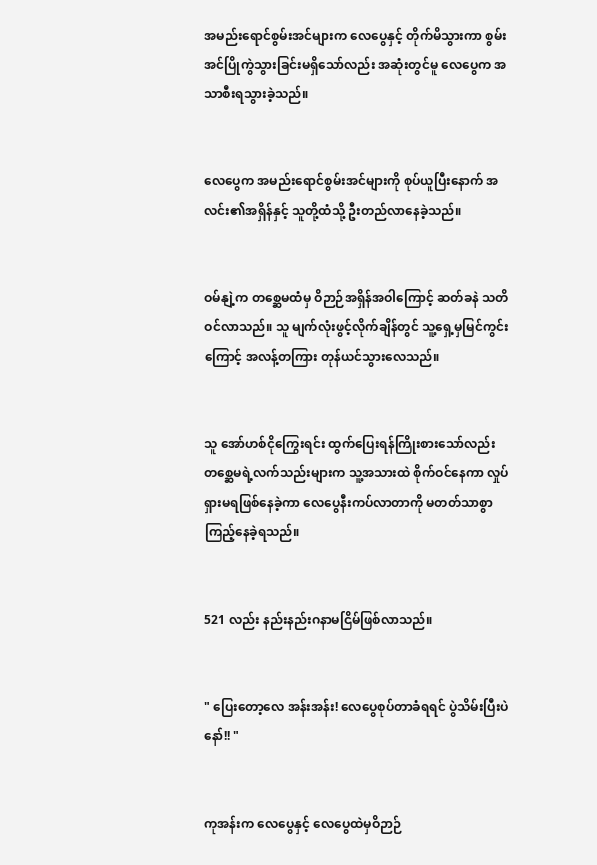အမည်းရောင်စွမ်းအင်များက လေပွေနှင့် တိုက်မိသွားကာ စွမ်းအင်ပြိုကွဲသွားခြင်းမရှိသော်လည်း အဆုံးတွင်မူ လေပွေက အသာစီးရသွားခဲ့သည်။


လေပွေက အမည်းရောင်စွမ်းအင်များကို စုပ်ယူပြီးနောက် အလင်း၏အရှိန်နှင့် သူတို့ထံသို့ ဦးတည်လာနေခဲ့သည်။


ဝမ်နျဲ့က တစ္ဆေမထံမှ ဝိဉာဉ်အရှိန်အဝါကြောင့် ဆတ်ခနဲ သတိဝင်လာသည်။ သူ မျက်လုံးဖွင့်လိုက်ချိန်တွင် သူ့ရှေ့မှမြင်ကွင်းကြောင့် အလန့်တကြား တုန်ယင်သွားလေသည်။


သူ အော်ဟစ်ငိုကြွေးရင်း ထွက်ပြေးရန်ကြိုးစားသော်လည်း တစ္ဆေမရဲ့လက်သည်းများက သူ့အသားထဲ စိုက်ဝင်နေကာ လှုပ်ရှားမရဖြစ်နေခဲ့ကာ လေပွေနီးကပ်လာတာကို မတတ်သာစွာ ကြည့်နေခဲ့ရသည်။


521 လည်း နည်းနည်းဂနာမငြိမ်ဖြစ်လာသည်။


" ပြေးတော့လေ အန်းအန်း! လေပွေစုပ်တာခံရရင် ပွဲသိမ်းပြီးပဲနော်!! "


ကုအန်းက လေပွေနှင့် လေပွေထဲမှဝိဉာဉ်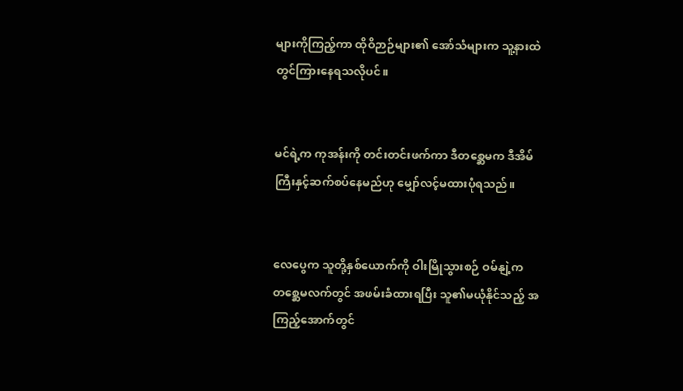များကိုကြည့်ကာ ထိုဝိဉာဉ်များ၏ အော်သံများက သူ့နားထဲတွင်ကြားနေရသလိုပင်။


မင်ရဲ့က ကုအန်းကို တင်းတင်းဖက်ကာ ဒီတစ္ဆေမက ဒီအိမ်ကြီးနှင့်ဆက်စပ်နေမည်ဟု မျှော်လင့်မထားပုံရသည်။


လေပွေက သူတို့နှစ်ယောက်ကို ဝါးမြိုသွားစဉ် ဝမ်နျဲ့က တစ္ဆေမလက်တွင် အဖမ်းခံထားရပြီး သူ၏မယုံနိုင်သည့် အကြည့်အောက်တွင်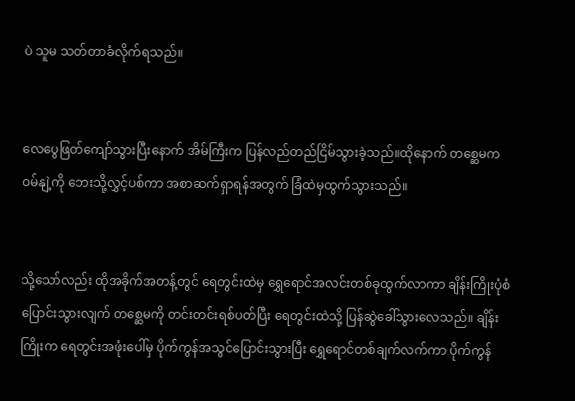ပဲ သူမ သတ်တာခံလိုက်ရသည်။


လေပွေဖြတ်ကျော်သွားပြီးနောက် အိမ်ကြီးက ပြန်လည်တည်ငြိမ်သွားခဲ့သည်။ထိုနောက် တစ္ဆေမက ဝမ်နျဲ့ကို ဘေးသို့လွှင့်ပစ်ကာ အစာဆက်ရှာရန်အတွက် ခြံထဲမှထွက်သွားသည်။


သို့သော်လည်း ထိုအခိုက်အတန့်တွင် ရေတွင်းထဲမှ ရွှေရောင်အလင်းတစ်ခုထွက်လာကာ ချိန်းကြိုးပုံစံပြောင်းသွားလျက် တစ္ဆေမကို တင်းတင်းရစ်ပတ်ပြီး ရေတွင်းထဲသို့ ပြန်ဆွဲခေါ်သွားလေသည်။ ချိန်းကြိုးက ရေတွင်းအဖုံးပေါ်မှ ပိုက်ကွန်အသွင်ပြောင်းသွားပြီး ရွှေရောင်တစ်ချက်လက်ကာ ပိုက်ကွန်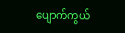ပျောက်ကွယ်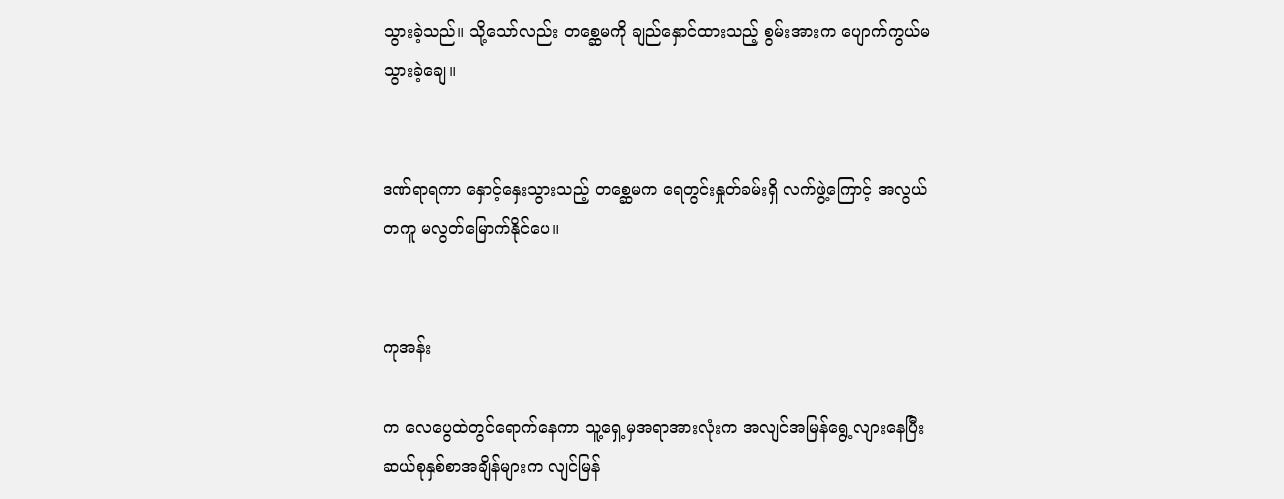သွားခဲ့သည်။ သို့သော်လည်း တစ္ဆေမကို ချည်နှောင်ထားသည့် စွမ်းအားက ပျောက်ကွယ်မသွားခဲ့ချေ။


ဒဏ်ရာရကာ နှောင့်နှေးသွားသည့် တစ္ဆေမက ရေတွင်းနှုတ်ခမ်းရှိ လက်ဖွဲ့ကြောင့် အလွယ်တကူ မလွတ်မြောက်နိုင်ပေ။


ကုအန်း

က လေပွေထဲတွင်ရောက်နေကာ သူ့ရှေ့မှအရာအားလုံးက အလျင်အမြန်ရွေ့လျားနေပြီး ဆယ်စုနှစ်စာအချိန်များက လျင်မြန်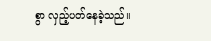စွာ လှည့်ပတ်နေခဲ့သည်။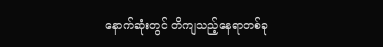နောက်ဆုံးတွင် တိကျသည့်နေရာတစ်ခု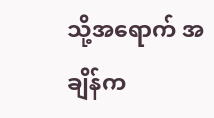သို့အရောက် အချိန်က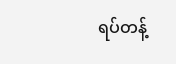ရပ်တန့်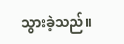သွားခဲ့သည်။